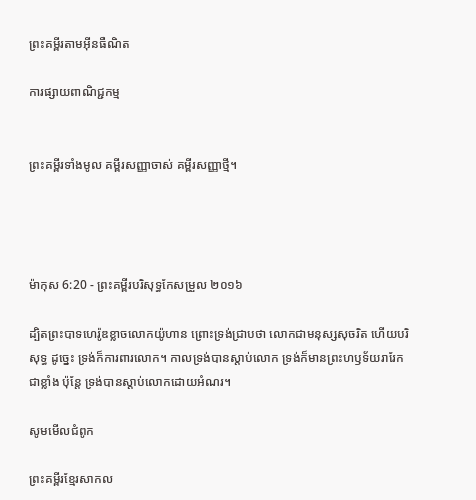ព្រះគម្ពីរតាមអ៊ីនធឺណិត

ការផ្សាយពាណិជ្ជកម្ម


ព្រះគម្ពីរទាំងមូល គម្ពីរសញ្ញាចាស់ គម្ពីរសញ្ញាថ្មី។




ម៉ាកុស 6:20 - ព្រះគម្ពីរបរិសុទ្ធកែសម្រួល ២០១៦

ដ្បិតព្រះ‌បាទហេរ៉ូឌខ្លាចលោកយ៉ូហាន ព្រោះទ្រង់ជ្រាបថា លោកជាមនុស្សសុចរិត ហើយបរិសុទ្ធ ដូច្នេះ ទ្រង់ក៏ការ‌ពារលោក។ កាលទ្រង់បានស្តាប់លោក ទ្រង់ក៏មានព្រះ‌ហឫ‌ទ័យរា‌រែកជាខ្លាំង ប៉ុន្តែ ទ្រង់បានស្តាប់លោកដោយអំណរ។

សូមមើលជំពូក

ព្រះគម្ពីរខ្មែរសាកល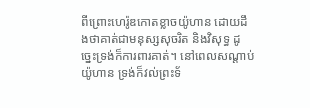ពីព្រោះហេរ៉ូឌកោតខ្លាចយ៉ូហាន ដោយដឹងថាគាត់ជាមនុស្សសុចរិត និងវិសុទ្ធ ដូច្នេះទ្រង់ក៏ការពារគាត់។ នៅពេលសណ្ដាប់យ៉ូហាន ទ្រង់ក៏វល់ព្រះទ័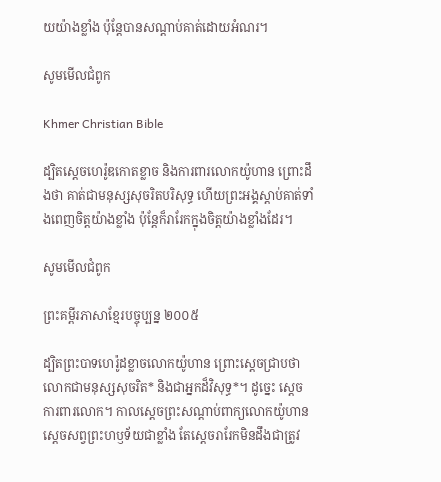យយ៉ាងខ្លាំង ប៉ុន្តែបានសណ្ដាប់គាត់ដោយអំណរ។

សូមមើលជំពូក

Khmer Christian Bible

ដ្បិតស្ដេចហេរ៉ូឌកោតខ្លាច និងការពារលោកយ៉ូហាន ព្រោះដឹងថា គាត់ជាមនុស្សសុចរិតបរិសុទ្ធ ហើយព្រះអង្គស្ដាប់គាត់ទាំងពេញចិត្ដយ៉ាងខ្លាំង ប៉ុន្ដែក៏រារែកក្នុងចិត្ដយ៉ាងខ្លាំងដែរ។

សូមមើលជំពូក

ព្រះគម្ពីរភាសាខ្មែរបច្ចុប្បន្ន ២០០៥

ដ្បិតព្រះ‌បាទហេរ៉ូដខ្លាចលោកយ៉ូហាន ព្រោះស្ដេចជ្រាបថា លោកជាមនុស្សសុចរិត* និងជាអ្នកដ៏វិសុទ្ធ*។ ដូច្នេះ ស្ដេចការពារលោក។ កាលស្ដេចព្រះ‌សណ្ដាប់ពាក្យលោកយ៉ូហាន ស្ដេចសព្វព្រះ‌ហឫទ័យជាខ្លាំង តែស្ដេចរារែកមិនដឹងជាត្រូវ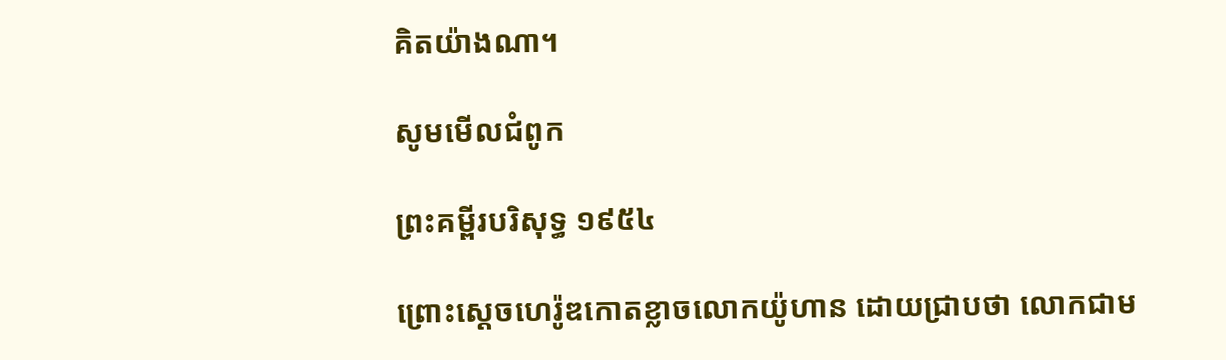គិតយ៉ាងណា។

សូមមើលជំពូក

ព្រះគម្ពីរបរិសុទ្ធ ១៩៥៤

ព្រោះស្តេចហេរ៉ូឌកោត‌ខ្លាចលោកយ៉ូហាន ដោយជ្រាបថា លោកជាម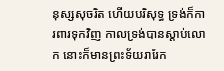នុស្សសុចរិត ហើយបរិសុទ្ធ ទ្រង់ក៏ការ‌ពារទុកវិញ កាលទ្រង់បានស្តាប់លោក នោះក៏មានព្រះ‌ទ័យរា‌រែក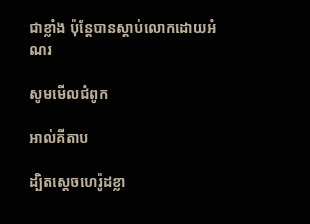ជាខ្លាំង ប៉ុន្តែបានស្តាប់លោកដោយអំណរ

សូមមើលជំពូក

អាល់គីតាប

ដ្បិតស្តេចហេរ៉ូដខ្លា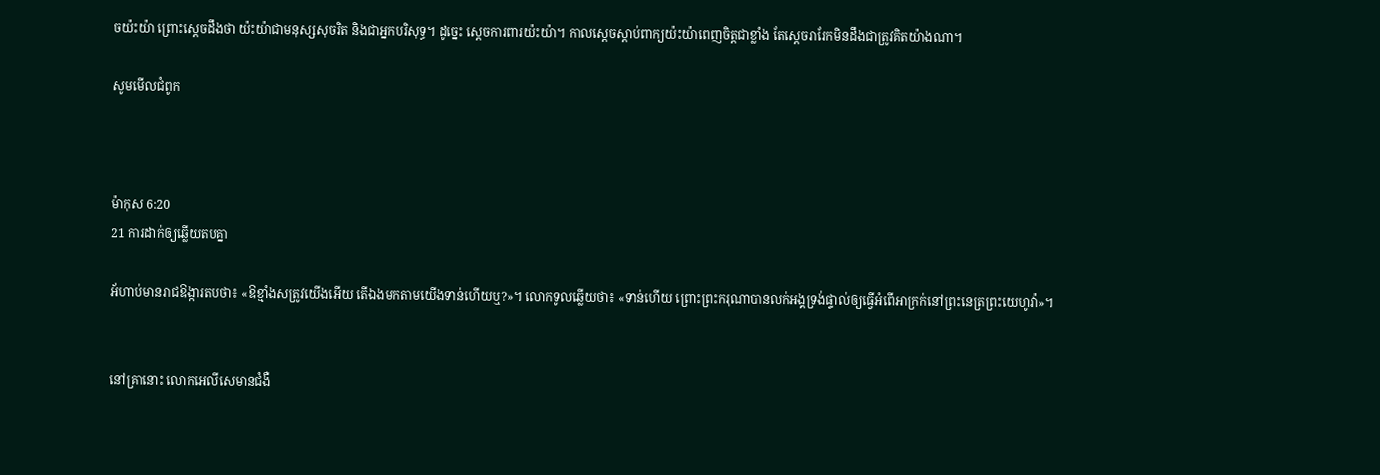ចយ៉ះយ៉ា ព្រោះស្តេចដឹងថា យ៉ះយ៉ាជាមនុស្សសុចរិត និងជាអ្នកបរិសុទ្ធ។ ដូច្នេះ ស្តេចការ‌ពារយ៉ះយ៉ា។ កាលស្តេចស្តាប់ពាក្យយ៉ះយ៉ាពេញចិត្តជាខ្លាំង តែស្តេចរារែកមិនដឹងជាត្រូវគិតយ៉ាងណា។

សូមមើលជំពូក



ម៉ាកុស 6:20
21 ការដាក់ឲ្យឆ្លើយតបគ្នា

អ័ហាប់មានរាជ‌ឱង្ការតបថា៖ «ឱខ្មាំងសត្រូវយើងអើយ តើឯងមកតាមយើងទាន់ហើយឬ?»។ លោកទូលឆ្លើយថា៖ «ទាន់ហើយ ព្រោះព្រះ‌ករុណាបានលក់អង្គទ្រង់ផ្ទាល់ឲ្យធ្វើអំពើអាក្រក់នៅព្រះ‌នេត្រព្រះ‌យេហូវ៉ា»។


នៅគ្រានោះ លោកអេលី‌សេមានជំងឺ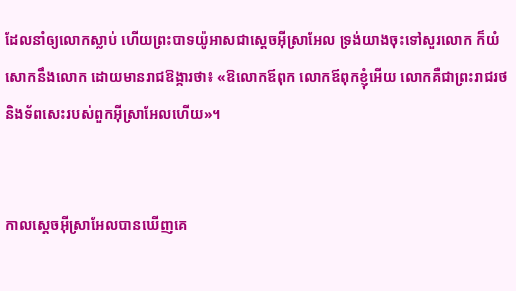ដែលនាំឲ្យលោកស្លាប់ ហើយព្រះបាទយ៉ូអាសជាស្ដេចអ៊ីស្រា‌អែល ទ្រង់យាងចុះទៅសួរលោក ក៏យំសោកនឹងលោក ដោយមានរាជឱង្ការថា៖ «ឱលោកឪពុក លោកឪពុកខ្ញុំអើយ លោកគឺជាព្រះ‌រាជ‌រថ និងទ័ពសេះរបស់ពួកអ៊ីស្រា‌អែលហើយ»។


កាលស្តេចអ៊ីស្រា‌អែលបានឃើញគេ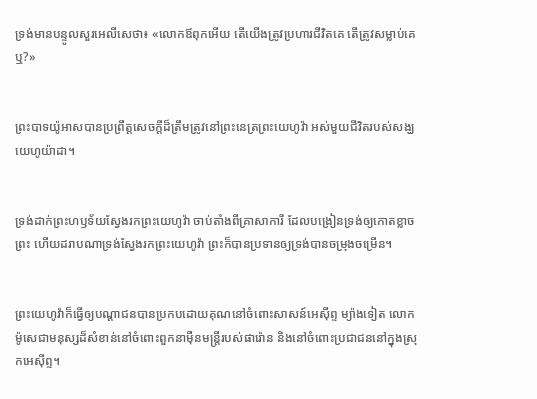ទ្រង់មានបន្ទូលសួរអេលី‌សេថា៖ «លោកឪពុកអើយ តើយើងត្រូវប្រហារជីវិតគេ តើត្រូវសម្លាប់គេឬ?»


ព្រះបាទយ៉ូអាសបានប្រព្រឹត្តសេចក្ដីដ៏ត្រឹម‌ត្រូវនៅព្រះ‌នេត្រព្រះ‌យេហូវ៉ា អស់មួយជីវិតរបស់សង្ឃយេហូ‌យ៉ា‌ដា។


ទ្រង់ដាក់ព្រះ‌ហឫ‌ទ័យស្វែងរកព្រះ‌យេហូវ៉ា ចាប់តាំងពីគ្រាសាកា‌រី ដែលបង្រៀនទ្រង់ឲ្យកោតខ្លាចព្រះ ហើយដរាបណាទ្រង់ស្វែងរកព្រះ‌យេហូវ៉ា ព្រះក៏បានប្រទានឲ្យទ្រង់បានចម្រុងចម្រើន។


ព្រះ‌យេ‌ហូវ៉ាក៏ធ្វើឲ្យបណ្ដាជនបានប្រកបដោយគុណនៅចំពោះសាសន៍អេស៊ីព្ទ ម្យ៉ាងទៀត លោកម៉ូសេជាមនុស្សដ៏សំខាន់នៅចំពោះពួកនាម៉ឺនមន្ត្រីរបស់ផារ៉ោន និងនៅចំពោះប្រជា‌ជននៅក្នុងស្រុកអេស៊ីព្ទ។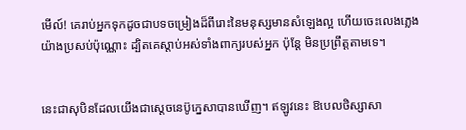មើល៍! គេរាប់អ្នកទុកដូចជាបទចម្រៀងដ៏ពីរោះនៃមនុស្សមានសំឡេងល្អ ហើយចេះលេងភ្លេងយ៉ាងប្រសប់ប៉ុណ្ណោះ ដ្បិតគេស្តាប់អស់ទាំងពាក្យរបស់អ្នក ប៉ុន្តែ មិនប្រព្រឹត្តតាមទេ។


នេះជាសុបិនដែលយើងជាស្តេចនេប៊ូ‌ក្នេសាបានឃើញ។ ឥឡូវនេះ ឱបេល‌ថិស្សា‌សា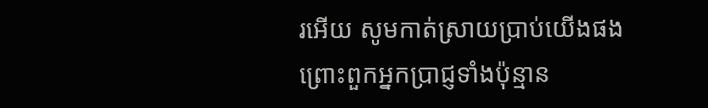រអើយ សូមកាត់ស្រាយប្រាប់យើងផង ព្រោះពួកអ្នកប្រាជ្ញទាំងប៉ុន្មាន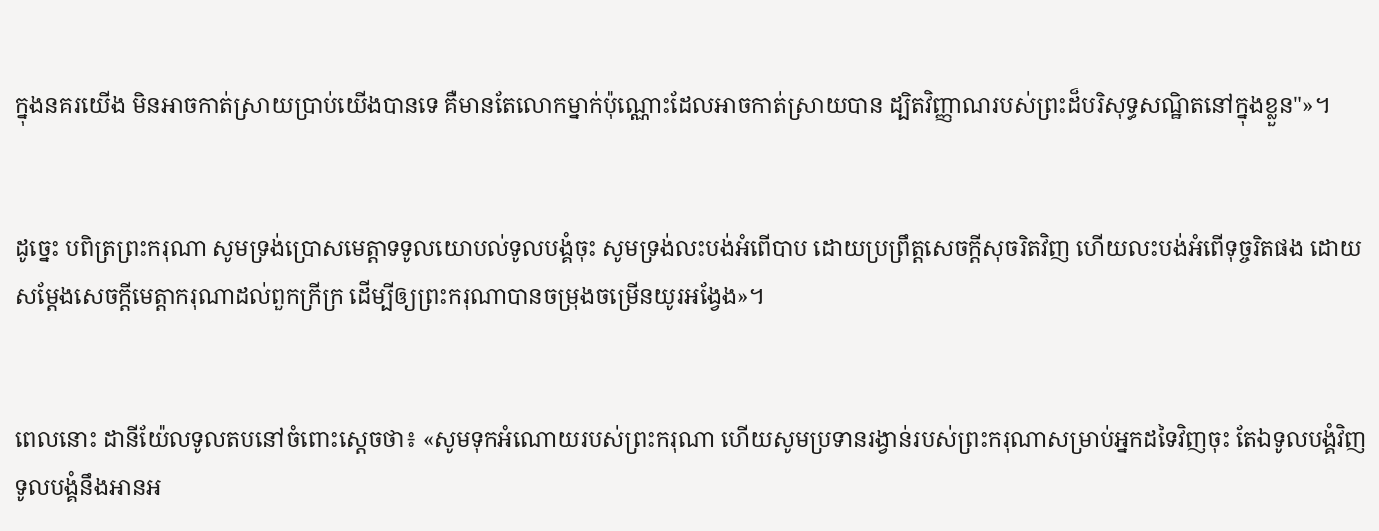ក្នុងនគរយើង មិនអាចកាត់ស្រាយប្រាប់យើងបានទេ គឺមានតែលោកម្នាក់ប៉ុណ្ណោះដែលអាចកាត់ស្រាយបាន ដ្បិតវិញ្ញាណរបស់ព្រះដ៏បរិសុទ្ធសណ្ឋិតនៅក្នុងខ្លួន"»។


ដូច្នេះ បពិត្រព្រះ‌ករុណា សូមទ្រង់ប្រោសមេត្តាទទូលយោបល់ទូល‌បង្គំចុះ សូមទ្រង់លះបង់អំពើបាប ដោយប្រព្រឹត្តសេចក្ដីសុចរិតវិញ ហើយលះបង់អំពើទុច្ចរិតផង ដោយសម្ដែងសេចក្ដីមេត្តា‌ករុណាដល់ពួកក្រីក្រ ដើម្បីឲ្យព្រះករុណាបានចម្រុងចម្រើនយូរអង្វែង»។


ពេលនោះ ដានី‌យ៉ែលទូលតបនៅចំពោះស្តេចថា៖ «សូមទុកអំណោយ‌របស់ព្រះ‌ករុណា ហើយសូមប្រទានរង្វាន់របស់ព្រះករុណាសម្រាប់អ្នកដទៃវិញចុះ តែឯទូល‌បង្គំវិញ ទូលបង្គំនឹងអានអ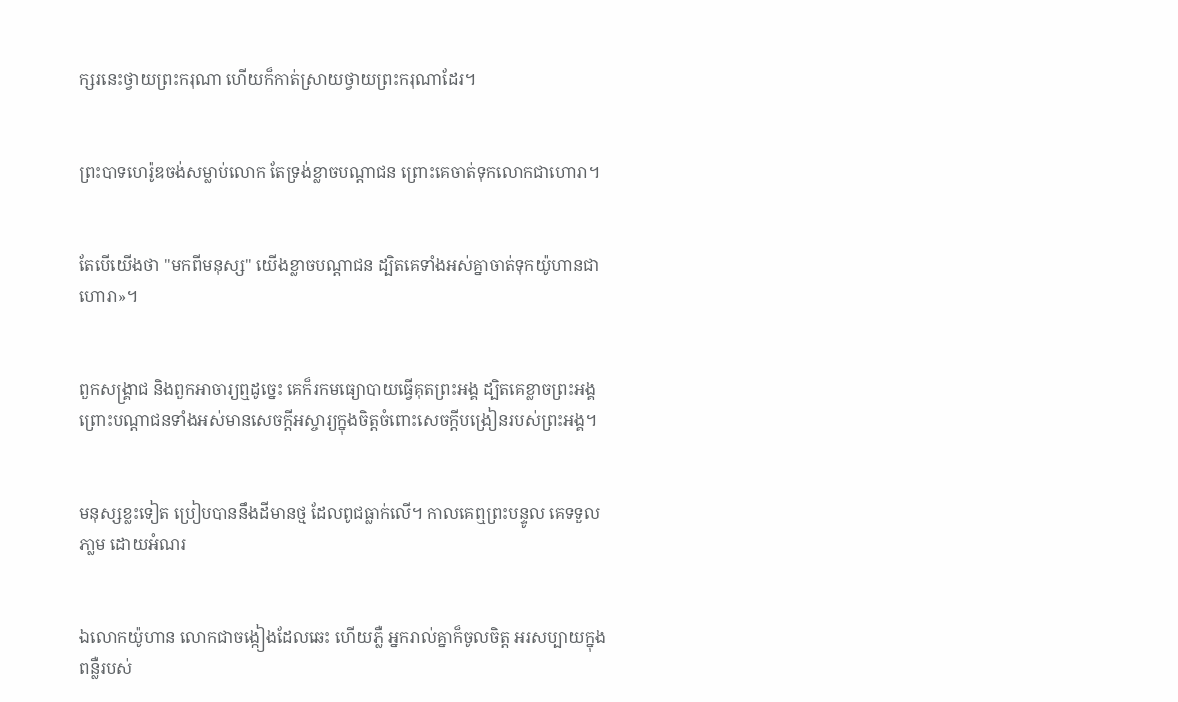ក្សរនេះថ្វាយព្រះ‌ករុណា ហើយក៏កាត់ស្រាយថ្វាយព្រះ‌ករុណាដែរ។


ព្រះ‌បាទហេរ៉ូឌចង់សម្លាប់លោក តែទ្រង់ខ្លាចបណ្ដា‌ជន ព្រោះគេចាត់ទុកលោកជាហោរា។


តែបើយើងថា "មកពីមនុស្ស" យើងខ្លាចបណ្ដា‌ជន ដ្បិតគេទាំងអស់គ្នាចាត់ទុកយ៉ូហានជាហោរា»។


ពួកសង្គ្រាជ និងពួកអាចារ្យឮដូច្នេះ គេក៏រកមធ្យោបាយធ្វើគុតព្រះ‌អង្គ ដ្បិតគេខ្លាចព្រះ‌អង្គ ព្រោះបណ្តាជនទាំងអស់មានសេចក្តីអស្ចារ្យក្នុងចិត្តចំពោះសេចក្តីបង្រៀនរបស់ព្រះ‌អង្គ។


មនុស្សខ្លះទៀត ប្រៀបបាននឹងដីមានថ្ម ដែលពូជធ្លាក់លើ។ កាលគេឮព្រះ‌បន្ទូល គេទទួលភា្លម ដោយអំណរ


ឯលោកយ៉ូហាន លោកជាចង្កៀងដែលឆេះ ហើយភ្លឺ អ្នករាល់គ្នាក៏ចូលចិត្ត អរសប្បាយក្នុងពន្លឺរបស់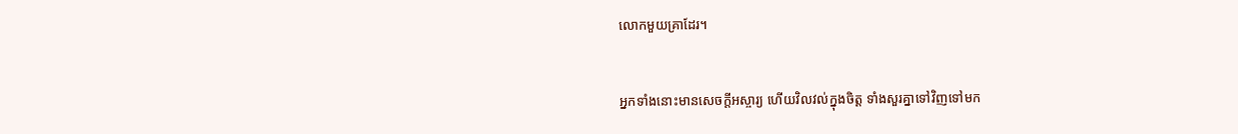លោកមួយគ្រាដែរ។


អ្នកទាំងនោះមានសេចក្តីអស្ចារ្យ ហើយវិល‌វល់ក្នុងចិត្ត ទាំងសួរគ្នាទៅវិញទៅមក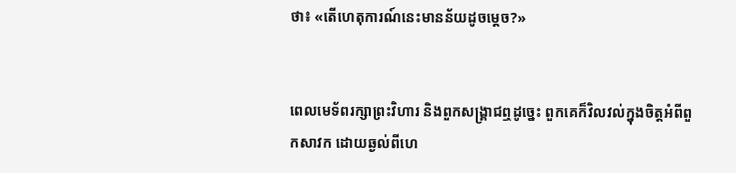ថា៖ «តើហេតុ‌ការណ៍នេះមានន័យដូចម្តេច?»


ពេលមេទ័ពរក្សាព្រះ‌វិហារ និងពួកសង្គ្រាជឮដូច្នេះ ពួកគេក៏វិលវល់ក្នុងចិត្តអំពីពួកសាវក ដោយឆ្ងល់ពីហេ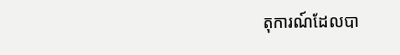តុ‌ការណ៍ដែលបា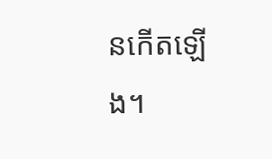នកើតឡើង។